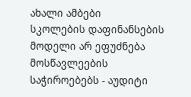ახალი ამბები
სკოლების დაფინანსების მოდელი არ ეფუძნება მოსწავლეების საჭიროებებს - აუდიტი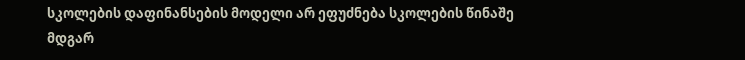სკოლების დაფინანსების მოდელი არ ეფუძნება სკოლების წინაშე მდგარ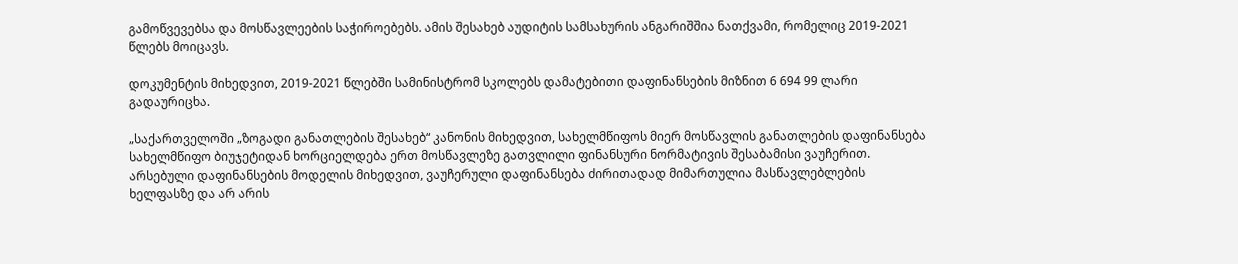გამოწვევებსა და მოსწავლეების საჭიროებებს. ამის შესახებ აუდიტის სამსახურის ანგარიშშია ნათქვამი, რომელიც 2019-2021 წლებს მოიცავს.

დოკუმენტის მიხედვით, 2019-2021 წლებში სამინისტრომ სკოლებს დამატებითი დაფინანსების მიზნით 6 694 99 ლარი გადაურიცხა.

„საქართველოში „ზოგადი განათლების შესახებ“ კანონის მიხედვით, სახელმწიფოს მიერ მოსწავლის განათლების დაფინანსება სახელმწიფო ბიუჯეტიდან ხორციელდება ერთ მოსწავლეზე გათვლილი ფინანსური ნორმატივის შესაბამისი ვაუჩერით. არსებული დაფინანსების მოდელის მიხედვით, ვაუჩერული დაფინანსება ძირითადად მიმართულია მასწავლებლების ხელფასზე და არ არის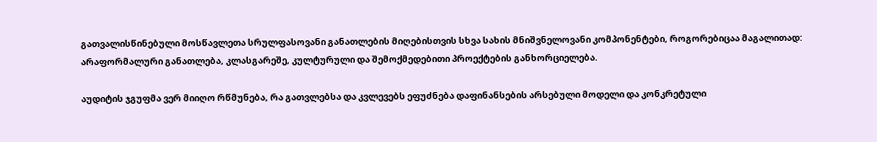გათვალისწინებული მოსწავლეთა სრულფასოვანი განათლების მიღებისთვის სხვა სახის მნიშვნელოვანი კომპონენტები, როგორებიცაა მაგალითად: არაფორმალური განათლება, კლასგარეშე, კულტურული და შემოქმედებითი პროექტების განხორციელება.

აუდიტის ჯგუფმა ვერ მიიღო რწმუნება, რა გათვლებსა და კვლევებს ეფუძნება დაფინანსების არსებული მოდელი და კონკრეტული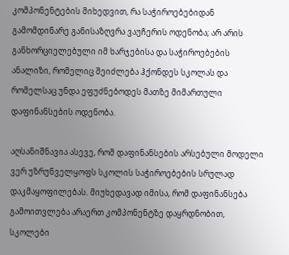კომპონენტების მიხედვით, რა საჭიროებებიდან გამომდინარე განისაზღვრა ვაუჩერის ოდენობა; არ არის განხორციელებული იმ ხარჯებისა და საჭიროებების ანალიზი, რომელიც შეიძლება ჰქონდეს სკოლას და რომელსაც უნდა ეფუძნებოდეს მათზე მიმართული დაფინანსების ოდენობა.

აღსანიშნავია ასევე, რომ დაფინანსების არსებული მოდელი ვერ უზრუნველყოფს სკოლის საჭიროებების სრულად დაკმაყოფილებას. მიუხედავად იმისა, რომ დაფინანსება გამოითვლება არაერთ კომპონენტზე დაყრდნობით, სკოლები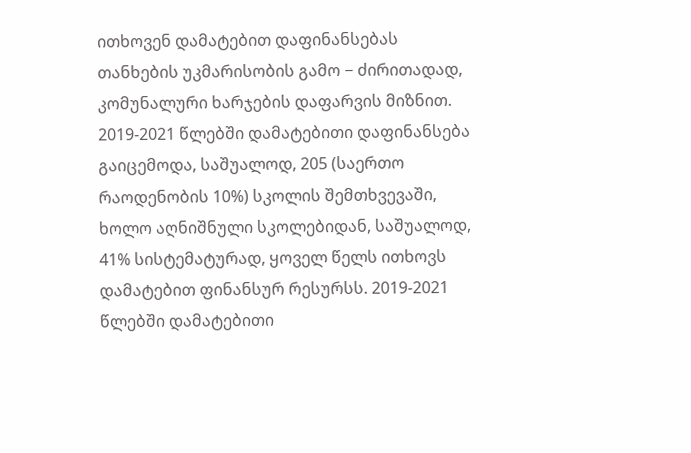ითხოვენ დამატებით დაფინანსებას თანხების უკმარისობის გამო − ძირითადად, კომუნალური ხარჯების დაფარვის მიზნით. 2019-2021 წლებში დამატებითი დაფინანსება გაიცემოდა, საშუალოდ, 205 (საერთო რაოდენობის 10%) სკოლის შემთხვევაში, ხოლო აღნიშნული სკოლებიდან, საშუალოდ, 41% სისტემატურად, ყოველ წელს ითხოვს დამატებით ფინანსურ რესურსს. 2019-2021 წლებში დამატებითი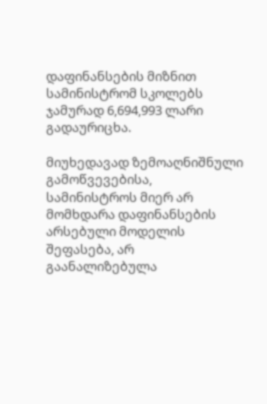დაფინანსების მიზნით სამინისტრომ სკოლებს ჯამურად 6,694,993 ლარი გადაურიცხა.

მიუხედავად ზემოაღნიშნული გამოწვევებისა, სამინისტროს მიერ არ მომხდარა დაფინანსების არსებული მოდელის შეფასება, არ გაანალიზებულა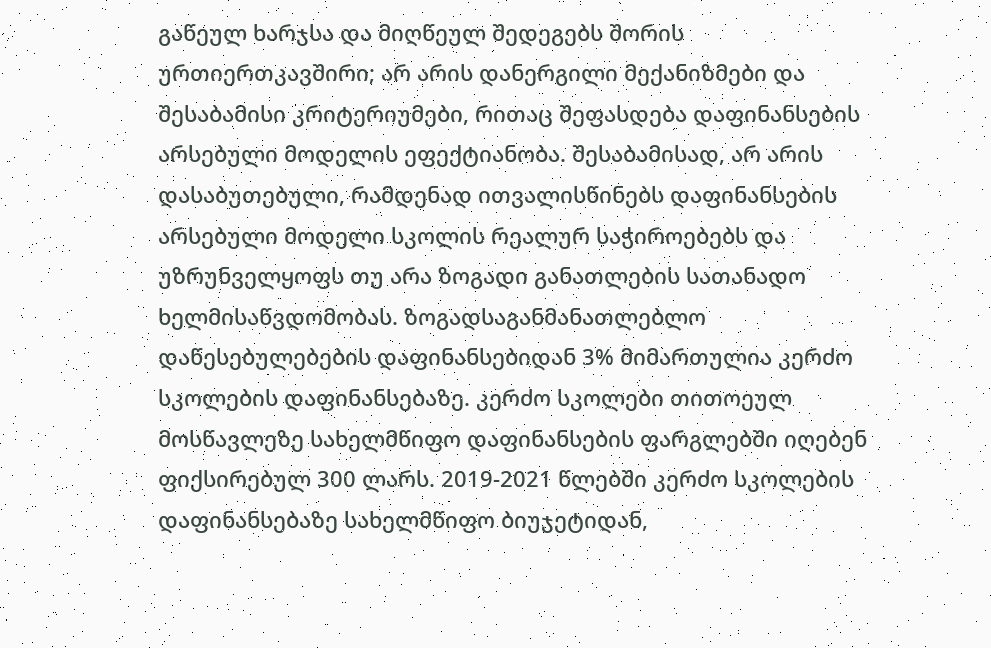გაწეულ ხარჯსა და მიღწეულ შედეგებს შორის ურთიერთკავშირი; არ არის დანერგილი მექანიზმები და შესაბამისი კრიტერიუმები, რითაც შეფასდება დაფინანსების არსებული მოდელის ეფექტიანობა. შესაბამისად, არ არის დასაბუთებული, რამდენად ითვალისწინებს დაფინანსების არსებული მოდელი სკოლის რეალურ საჭიროებებს და უზრუნველყოფს თუ არა ზოგადი განათლების სათანადო ხელმისაწვდომობას. ზოგადსაგანმანათლებლო დაწესებულებების დაფინანსებიდან 3% მიმართულია კერძო სკოლების დაფინანსებაზე. კერძო სკოლები თითოეულ მოსწავლეზე სახელმწიფო დაფინანსების ფარგლებში იღებენ ფიქსირებულ 300 ლარს. 2019-2021 წლებში კერძო სკოლების დაფინანსებაზე სახელმწიფო ბიუჯეტიდან,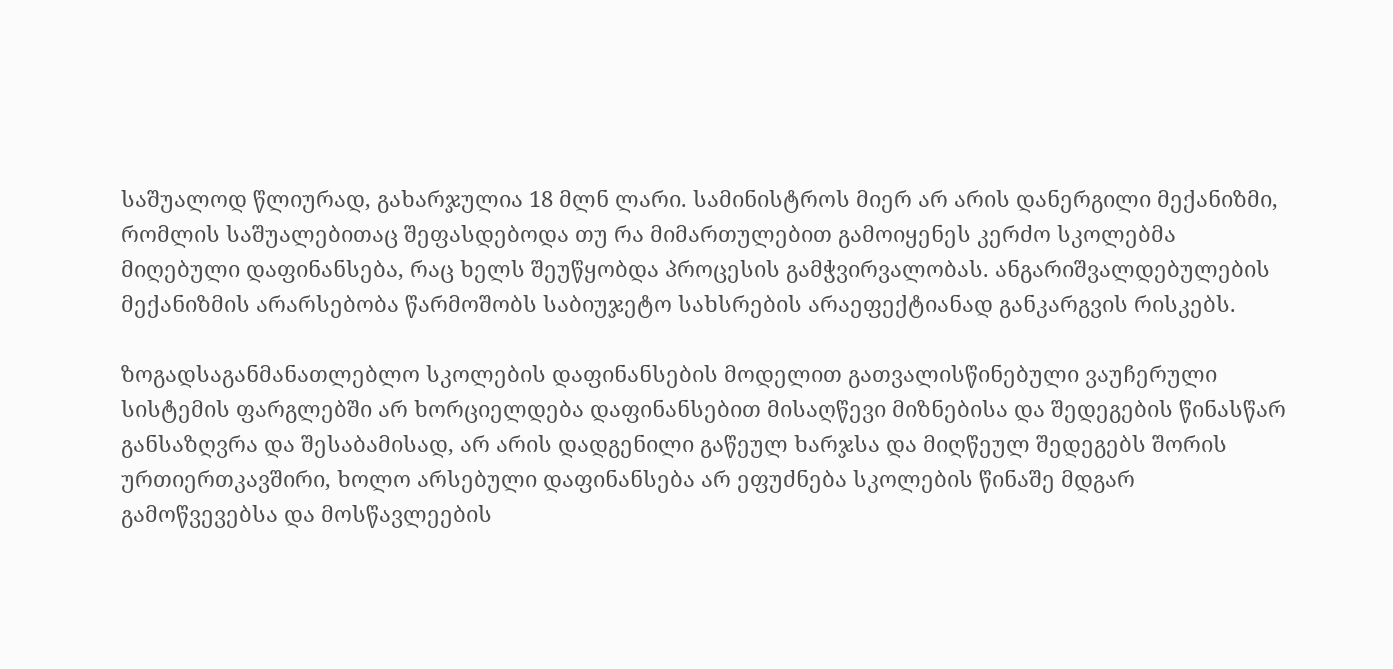საშუალოდ წლიურად, გახარჯულია 18 მლნ ლარი. სამინისტროს მიერ არ არის დანერგილი მექანიზმი, რომლის საშუალებითაც შეფასდებოდა თუ რა მიმართულებით გამოიყენეს კერძო სკოლებმა მიღებული დაფინანსება, რაც ხელს შეუწყობდა პროცესის გამჭვირვალობას. ანგარიშვალდებულების მექანიზმის არარსებობა წარმოშობს საბიუჯეტო სახსრების არაეფექტიანად განკარგვის რისკებს.

ზოგადსაგანმანათლებლო სკოლების დაფინანსების მოდელით გათვალისწინებული ვაუჩერული სისტემის ფარგლებში არ ხორციელდება დაფინანსებით მისაღწევი მიზნებისა და შედეგების წინასწარ განსაზღვრა და შესაბამისად, არ არის დადგენილი გაწეულ ხარჯსა და მიღწეულ შედეგებს შორის ურთიერთკავშირი, ხოლო არსებული დაფინანსება არ ეფუძნება სკოლების წინაშე მდგარ გამოწვევებსა და მოსწავლეების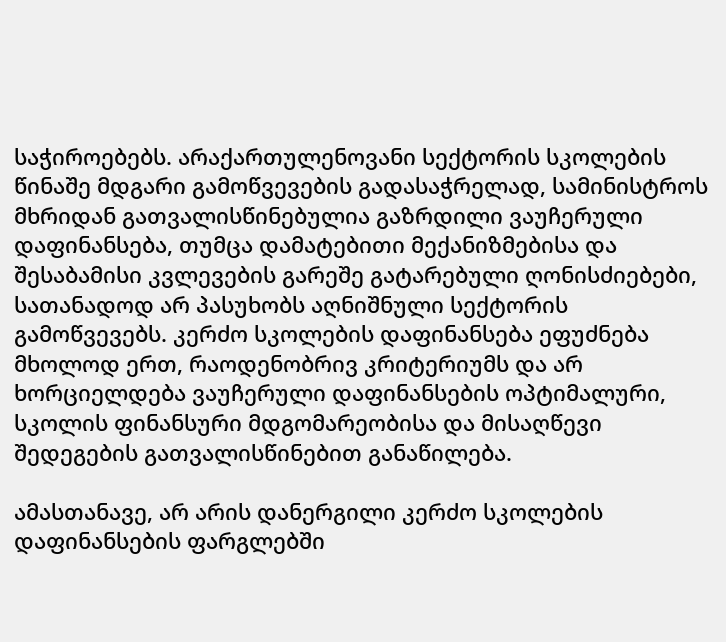საჭიროებებს. არაქართულენოვანი სექტორის სკოლების წინაშე მდგარი გამოწვევების გადასაჭრელად, სამინისტროს მხრიდან გათვალისწინებულია გაზრდილი ვაუჩერული დაფინანსება, თუმცა დამატებითი მექანიზმებისა და შესაბამისი კვლევების გარეშე გატარებული ღონისძიებები, სათანადოდ არ პასუხობს აღნიშნული სექტორის გამოწვევებს. კერძო სკოლების დაფინანსება ეფუძნება მხოლოდ ერთ, რაოდენობრივ კრიტერიუმს და არ ხორციელდება ვაუჩერული დაფინანსების ოპტიმალური, სკოლის ფინანსური მდგომარეობისა და მისაღწევი შედეგების გათვალისწინებით განაწილება.

ამასთანავე, არ არის დანერგილი კერძო სკოლების დაფინანსების ფარგლებში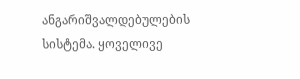ანგარიშვალდებულების სისტემა. ყოველივე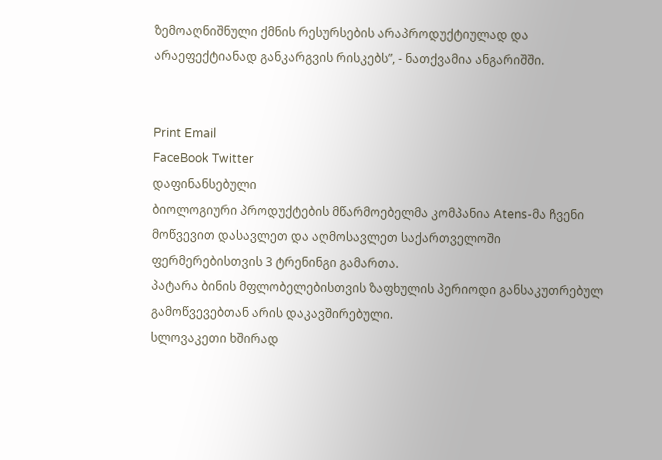ზემოაღნიშნული ქმნის რესურსების არაპროდუქტიულად და არაეფექტიანად განკარგვის რისკებს”, - ნათქვამია ანგარიშში.


Print Email
FaceBook Twitter
დაფინანსებული
ბიოლოგიური პროდუქტების მწარმოებელმა კომპანია Atens-მა ჩვენი მოწვევით დასავლეთ და აღმოსავლეთ საქართველოში ფერმერებისთვის 3 ტრენინგი გამართა.
პატარა ბინის მფლობელებისთვის ზაფხულის პერიოდი განსაკუთრებულ გამოწვევებთან არის დაკავშირებული.
სლოვაკეთი ხშირად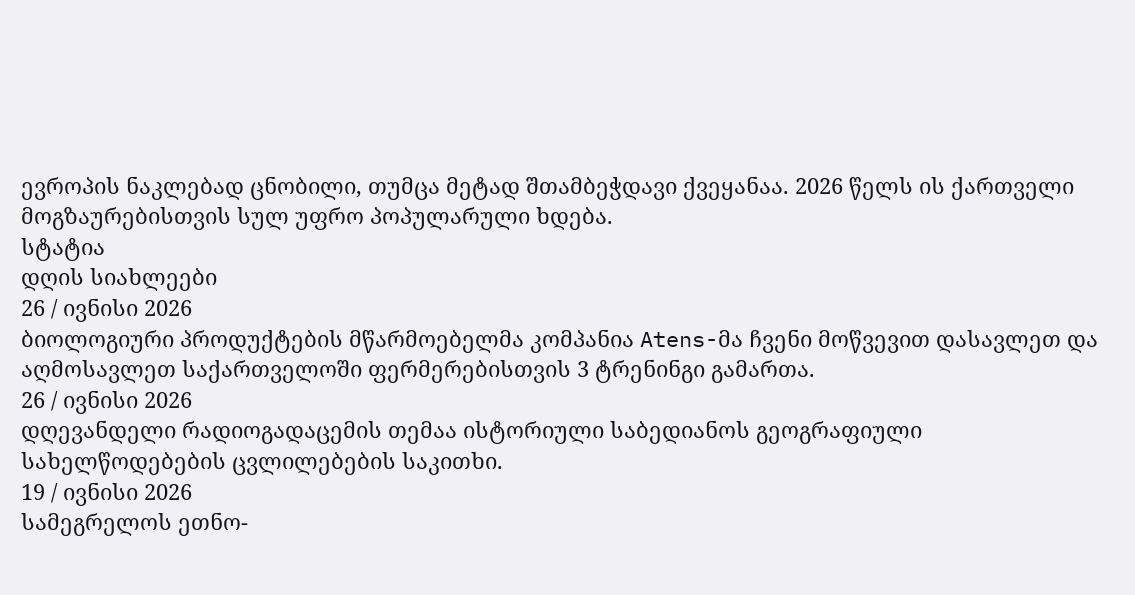ევროპის ნაკლებად ცნობილი, თუმცა მეტად შთამბეჭდავი ქვეყანაა. 2026 წელს ის ქართველი მოგზაურებისთვის სულ უფრო პოპულარული ხდება.
სტატია
დღის სიახლეები
26 / ივნისი 2026
ბიოლოგიური პროდუქტების მწარმოებელმა კომპანია Atens-მა ჩვენი მოწვევით დასავლეთ და აღმოსავლეთ საქართველოში ფერმერებისთვის 3 ტრენინგი გამართა.
26 / ივნისი 2026
დღევანდელი რადიოგადაცემის თემაა ისტორიული საბედიანოს გეოგრაფიული სახელწოდებების ცვლილებების საკითხი.
19 / ივნისი 2026
სამეგრელოს ეთნო-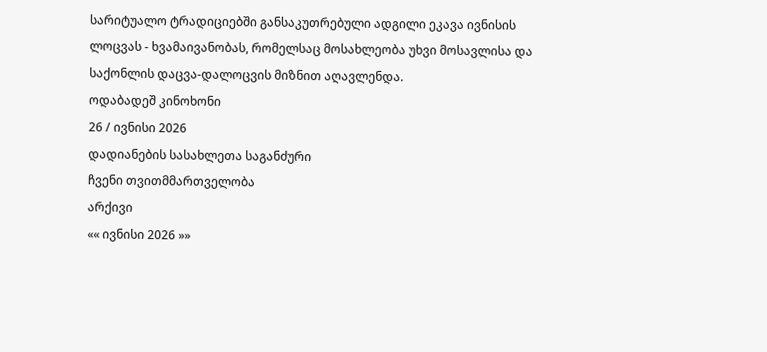სარიტუალო ტრადიციებში განსაკუთრებული ადგილი ეკავა ივნისის ლოცვას - ხვამაივანობას, რომელსაც მოსახლეობა უხვი მოსავლისა და საქონლის დაცვა-დალოცვის მიზნით აღავლენდა.
ოდაბადეშ კინოხონი
26 / ივნისი 2026
დადიანების სასახლეთა საგანძური
ჩვენი თვითმმართველობა
არქივი
«« ივნისი 2026 »»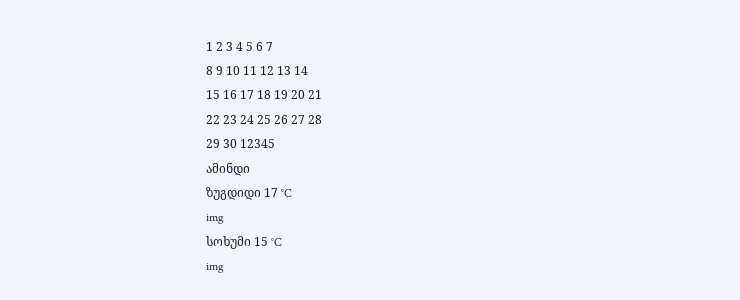1 2 3 4 5 6 7
8 9 10 11 12 13 14
15 16 17 18 19 20 21
22 23 24 25 26 27 28
29 30 12345
ამინდი
ზუგდიდი 17 °C
img
სოხუმი 15 °C
img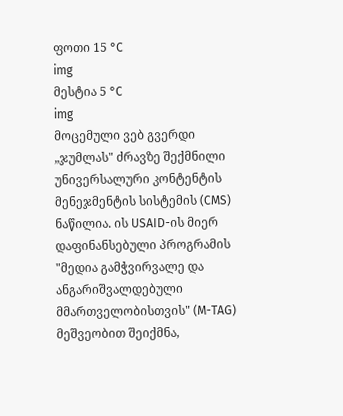ფოთი 15 °C
img
მესტია 5 °C
img
მოცემული ვებ გვერდი „ჯუმლას" ძრავზე შექმნილი უნივერსალური კონტენტის მენეჯმენტის სისტემის (CMS) ნაწილია. ის USAID-ის მიერ დაფინანსებული პროგრამის "მედია გამჭვირვალე და ანგარიშვალდებული მმართველობისთვის" (M-TAG) მეშვეობით შეიქმნა,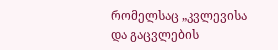რომელსაც „კვლევისა და გაცვლების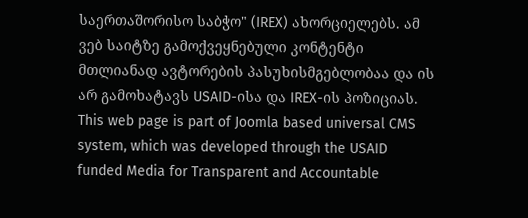საერთაშორისო საბჭო" (IREX) ახორციელებს. ამ ვებ საიტზე გამოქვეყნებული კონტენტი მთლიანად ავტორების პასუხისმგებლობაა და ის არ გამოხატავს USAID-ისა და IREX-ის პოზიციას.
This web page is part of Joomla based universal CMS system, which was developed through the USAID funded Media for Transparent and Accountable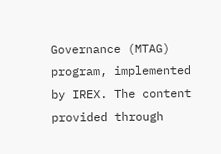Governance (MTAG) program, implemented by IREX. The content provided through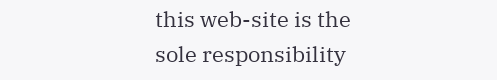this web-site is the sole responsibility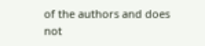of the authors and does not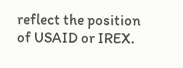reflect the position of USAID or IREX.